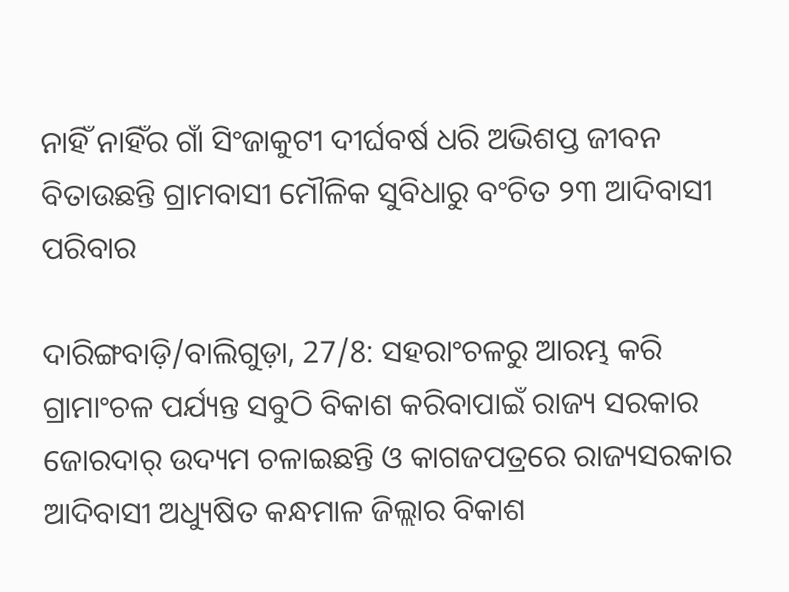ନାହିଁ ନାହିଁର ଗାଁ ସିଂଜାକୁଟୀ ଦୀର୍ଘବର୍ଷ ଧରି ଅଭିଶପ୍ତ ଜୀବନ ବିତାଉଛନ୍ତି ଗ୍ରାମବାସୀ ମୌଳିକ ସୁବିଧାରୁ ବଂଚିତ ୨୩ ଆଦିବାସୀ ପରିବାର

ଦାରିଙ୍ଗବାଡ଼ି/ବାଲିଗୁଡ଼ା, 27/8: ସହରାଂଚଳରୁ ଆରମ୍ଭ କରି ଗ୍ରାମାଂଚଳ ପର୍ଯ୍ୟନ୍ତ ସବୁଠି ବିକାଶ କରିବାପାଇଁ ରାଜ୍ୟ ସରକାର ଜୋରଦାର୍‌ ଉଦ୍ୟମ ଚଳାଇଛନ୍ତି ଓ କାଗଜପତ୍ରରେ ରାଜ୍ୟସରକାର ଆଦିବାସୀ ଅଧ୍ୟୁଷିତ କନ୍ଧମାଳ ଜିଲ୍ଲାର ବିକାଶ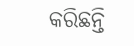କରିଛନ୍ତି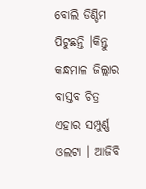ବୋଲି ଡିଣ୍ଡିମ ପିଟୁଛନ୍ତି ।କିନ୍ତୁ କନ୍ଧମାଳ ଜିଲ୍ଲାର ବାସ୍ତବ ଚିତ୍ର ଏହାର ସମ୍ପୁର୍ଣ୍ଣ ଓଲଟା । ଆଜିବି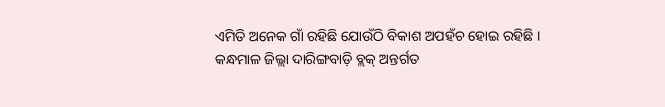ଏମିତି ଅନେକ ଗାଁ ରହିଛି ଯୋଉଁଠି ବିକାଶ ଅପହଁଚ ହୋଇ ରହିଛି । କନ୍ଧମାଳ ଜିଲ୍ଲା ଦାରିଙ୍ଗବାଡ଼ି ବ୍ଲକ୍‌ ଅନ୍ତର୍ଗତ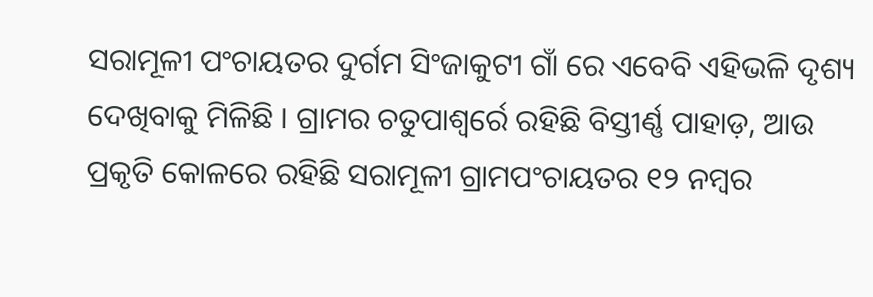ସରାମୂଳୀ ପଂଚାୟତର ଦୁର୍ଗମ ସିଂଜାକୁଟୀ ଗାଁ ରେ ଏବେବି ଏହିଭଳି ଦୃଶ୍ୟ ଦେଖିବାକୁ ମିଳିଛି । ଗ୍ରାମର ଚତୁପାଶ୍ୱର୍ରେ ରହିଛି ବିସ୍ତୀର୍ଣ୍ଣ ପାହାଡ଼, ଆଉ ପ୍ରକୃତି କୋଳରେ ରହିଛି ସରାମୂଳୀ ଗ୍ରାମପଂଚାୟତର ୧୨ ନମ୍ବର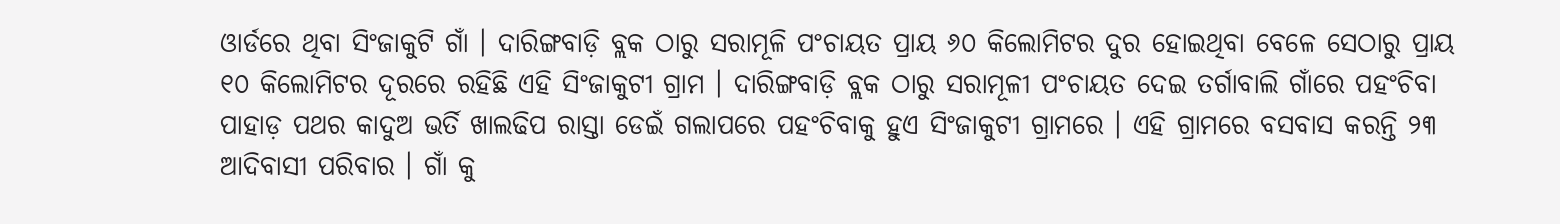ଓାର୍ଡରେ ଥିବା ସିଂଜାକୁଟି ଗାଁ । ଦାରିଙ୍ଗବାଡ଼ି ବ୍ଲକ ଠାରୁ ସରାମୂଳି ପଂଚାୟତ ପ୍ରାୟ ୬୦ କିଲୋମିଟର ଦୁର ହୋଇଥିବା ବେଳେ ସେଠାରୁ ପ୍ରାୟ ୧୦ କିଲୋମିଟର ଦୂରରେ ରହିଛି ଏହି ସିଂଜାକୁଟୀ ଗ୍ରାମ । ଦାରିଙ୍ଗବାଡ଼ି ବ୍ଲକ ଠାରୁ ସରାମୂଳୀ ପଂଚାୟତ ଦେଇ ତର୍ଗାବାଲି ଗାଁରେ ପହଂଚିବା ପାହାଡ଼ ପଥର କାଦୁଅ ଭର୍ତି ଖାଲଢିପ ରାସ୍ତା ଡେଇଁ ଗଲାପରେ ପହଂଚିବାକୁ ହୁଏ ସିଂଜାକୁଟୀ ଗ୍ରାମରେ । ଏହି ଗ୍ରାମରେ ବସବାସ କରନ୍ତି ୨୩ ଆଦିବାସୀ ପରିବାର । ଗାଁ କୁ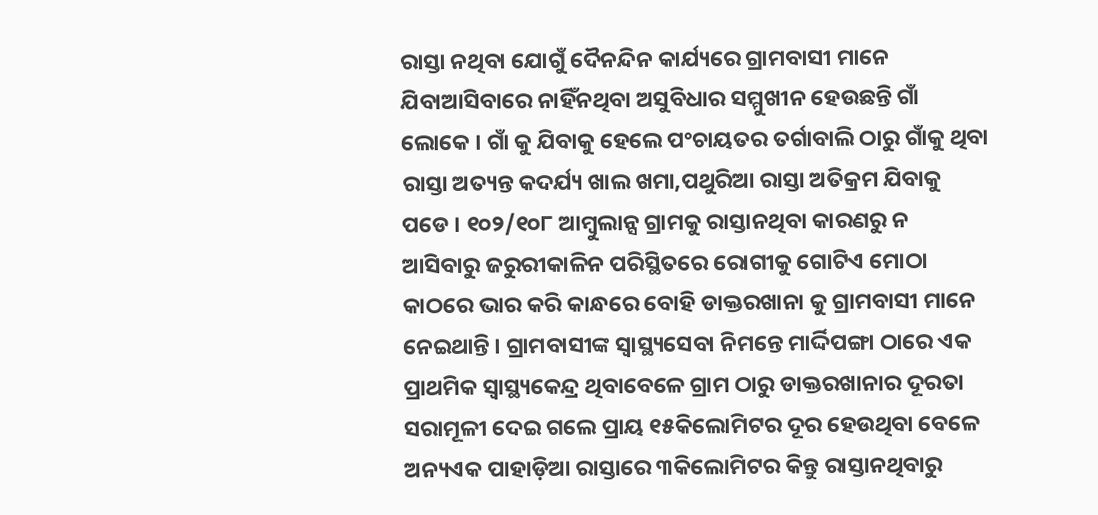ରାସ୍ତା ନଥିବା ଯୋଗୁଁ ଦୈନନ୍ଦିନ କାର୍ଯ୍ୟରେ ଗ୍ରାମବାସୀ ମାନେ ଯିବାଆସିବାରେ ନାହିଁନଥିବା ଅସୁବିଧାର ସମ୍ମୁଖୀନ ହେଉଛନ୍ତି ଗାଁ ଲୋକେ । ଗାଁ କୁ ଯିବାକୁ ହେଲେ ପଂଚାୟତର ତର୍ଗାବାଲି ଠାରୁ ଗାଁକୁ ଥିବା ରାସ୍ତା ଅତ୍ୟନ୍ତ କଦର୍ଯ୍ୟ ଖାଲ ଖମା,ପଥୁରିଆ ରାସ୍ତା ଅତିକ୍ରମ ଯିବାକୁ ପଡେ । ୧୦୨/୧୦୮ ଆମ୍ବୁଲାନ୍ସ ଗ୍ରାମକୁ ରାସ୍ତାନଥିବା କାରଣରୁ ନ ଆସିବାରୁ ଜରୁରୀକାଳିନ ପରିସ୍ଥିତରେ ରୋଗୀକୁ ଗୋଟିଏ ମୋଠା କାଠରେ ଭାର କରି କାନ୍ଧରେ ବୋହି ଡାକ୍ତରଖାନା କୁ ଗ୍ରାମବାସୀ ମାନେ ନେଇଥାନ୍ତି । ଗ୍ରାମବାସୀଙ୍କ ସ୍ୱାସ୍ଥ୍ୟସେବା ନିମନ୍ତେ ମାର୍ଦ୍ଦିପଙ୍ଗା ଠାରେ ଏକ ପ୍ରାଥମିକ ସ୍ୱାସ୍ଥ୍ୟକେନ୍ଦ୍ର ଥିବାବେଳେ ଗ୍ରାମ ଠାରୁ ଡାକ୍ତରଖାନାର ଦୂରତା ସରାମୂଳୀ ଦେଇ ଗଲେ ପ୍ରାୟ ୧୫କିଲୋମିଟର ଦୂର ହେଉଥିବା ବେଳେ ଅନ୍ୟଏକ ପାହାଡ଼ିଆ ରାସ୍ତାରେ ୩କିଲୋମିଟର କିନ୍ତୁ ରାସ୍ତାନଥିବାରୁ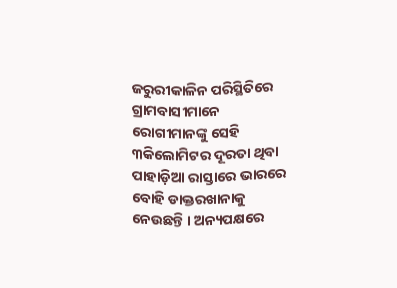ଜରୁରୀକାଳିନ ପରିସ୍ଥିତିରେ ଗ୍ରାମବାସୀମାନେ ରୋଗୀମାନଙ୍କୁ ସେହି ୩କିଲୋମିଟର ଦୂରତା ଥିବା ପାହାଡ଼ିଆ ରାସ୍ତାରେ ଭାରରେ ବୋହି ଡାକ୍ତରଖାନାକୁ ନେଉଛନ୍ତି । ଅନ୍ୟପକ୍ଷରେ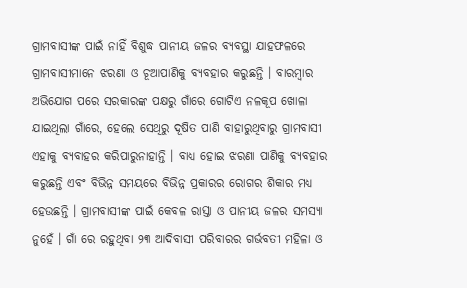ଗ୍ରାମବାସୀଙ୍କ ପାଇଁ ନାହିଁ ବିଶୁଦ୍ଧ ପାନୀୟ ଜଳର ବ୍ୟବସ୍ଥା ଯାହଫଳରେ ଗ୍ରାମବାସୀମାନେ ଝରଣା ଓ ଚୂଆପାଣିକୁ ବ୍ୟବହାର କରୁଛନ୍ତି । ବାରମ୍ବାର ଅଭିଯୋଗ ପରେ ସରକାରଙ୍କ ପକ୍ଷରୁ ଗାଁରେ ଗୋଟିଏ ନଳକୂପ ଖୋଳା ଯାଇଥିଲା ଗାଁରେ, ହେଲେ ସେଥିରୁ ଦୂଷିତ ପାଣି ବାହାରୁଥିବାରୁ ଗ୍ରାମବାସୀ ଏହାକୁ ବ୍ୟବାହର କରିପାରୁନାହାନ୍ତି । ବାଧ୍ୟ ହୋଇ ଝରଣା ପାଣିକୁ ବ୍ୟବହାର କରୁଛନ୍ତି ଏବଂ ବିଭିନ୍ନ ସମୟରେ ବିଭିନ୍ନ ପ୍ରକାରର ରୋଗର ଶିକାର ମଧ୍ୟ ହେଉଛନ୍ତି । ଗ୍ରାମବାସୀଙ୍କ ପାଇଁ କେବଳ ରାସ୍ତା ଓ ପାନୀୟ ଜଳର ସମସ୍ୟା ନୁହେଁ । ଗାଁ ରେ ରହୁଥିବା ୨୩ ଆଦିବାସୀ ପରିବାରର ଗର୍ଭବତୀ ମହିଳା ଓ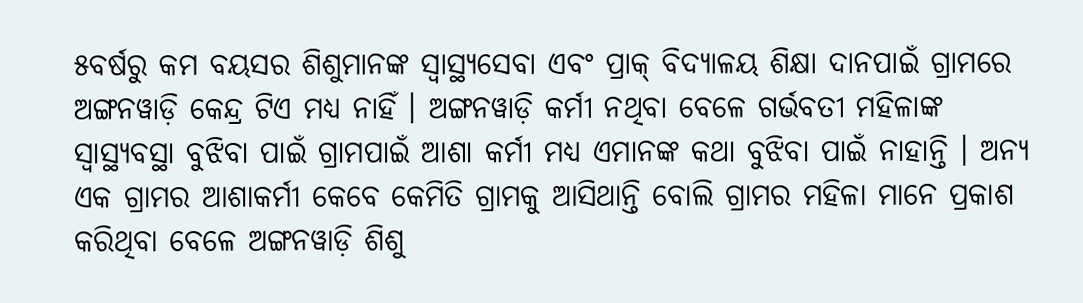୫ବର୍ଷରୁ କମ ବୟସର ଶିଶୁମାନଙ୍କ ସ୍ୱାସ୍ଥ୍ୟସେବା ଏବଂ ପ୍ରାକ୍‌ ବିଦ୍ୟାଳୟ ଶିକ୍ଷା ଦାନପାଇଁ ଗ୍ରାମରେ ଅଙ୍ଗନୱାଡ଼ି କେନ୍ଦ୍ର ଟିଏ ମଧ୍ୟ ନାହିଁ । ଅଙ୍ଗନୱାଡ଼ି କର୍ମୀ ନଥିବା ବେଳେ ଗର୍ଭବତୀ ମହିଳାଙ୍କ ସ୍ୱାସ୍ଥ୍ୟବସ୍ଥା ବୁଝିବା ପାଇଁ ଗ୍ରାମପାଇଁ ଆଶା କର୍ମୀ ମଧ୍ୟ ଏମାନଙ୍କ କଥା ବୁଝିବା ପାଇଁ ନାହାନ୍ତି । ଅନ୍ୟ ଏକ ଗ୍ରାମର ଆଶାକର୍ମୀ କେବେ କେମିତି ଗ୍ରାମକୁ ଆସିଥାନ୍ତି ବୋଲି ଗ୍ରାମର ମହିଳା ମାନେ ପ୍ରକାଶ କରିଥିବା ବେଳେ ଅଙ୍ଗନୱାଡ଼ି ଶିଶୁ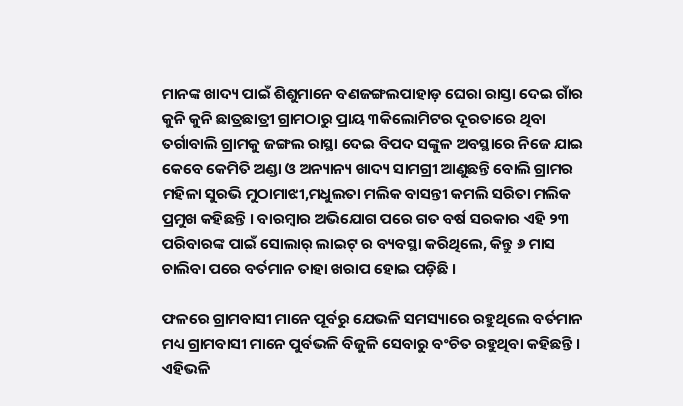ମାନଙ୍କ ଖାଦ୍ୟ ପାଇଁ ଶିଶୁମାନେ ବଣଜଙ୍ଗଲପାହାଡ଼ ଘେରା ରାସ୍ତା ଦେଇ ଗାଁର କୁନି କୁନି ଛାତ୍ରଛାତ୍ରୀ ଗ୍ରାମଠାରୁ ପ୍ରାୟ ୩କିଲୋମିଟର ଦୂରତାରେ ଥିବା ତର୍ଗାବାଲି ଗ୍ରାମକୁ ଜଙ୍ଗଲ ରାସ୍ଥା ଦେଇ ବିପଦ ସଙ୍କୁଳ ଅବସ୍ଥାରେ ନିଜେ ଯାଇ କେବେ କେମିତି ଅଣ୍ଡା ଓ ଅନ୍ୟାନ୍ୟ ଖାଦ୍ୟ ସାମଗ୍ରୀ ଆଣୁଛନ୍ତି ବୋଲି ଗ୍ରାମର ମହିଳା ସୁରଭି ମୁଠାମାଝୀ,ମଧୁଲତା ମଲିକ ବାସନ୍ତୀ କମଲି ସରିତା ମଲିକ ପ୍ରମୁଖ କହିଛନ୍ତି । ବାରମ୍ବାର ଅଭିଯୋଗ ପରେ ଗତ ବର୍ଷ ସରକାର ଏହି ୨୩ ପରିବାରଙ୍କ ପାଇଁ ସୋଲାର୍‌ ଲାଇଟ୍‌ ର ବ୍ୟବସ୍ଥା କରିଥିଲେ, କିନ୍ତୁ ୬ ମାସ ଚାଲିବା ପରେ ବର୍ତମାନ ତାହା ଖରାପ ହୋଇ ପଡ଼ିଛି ।

ଫଳରେ ଗ୍ରାମବାସୀ ମାନେ ପୂର୍ବରୁ ଯେଭଳି ସମସ୍ୟାରେ ରହୁଥିଲେ ବର୍ତମାନ ମଧ୍ୟ ଗ୍ରାମବାସୀ ମାନେ ପୁର୍ବଭଳି ବିଜୁଳି ସେବାରୁ ବଂଚିତ ରହୁଥିବା କହିଛନ୍ତି । ଏହିଭଳି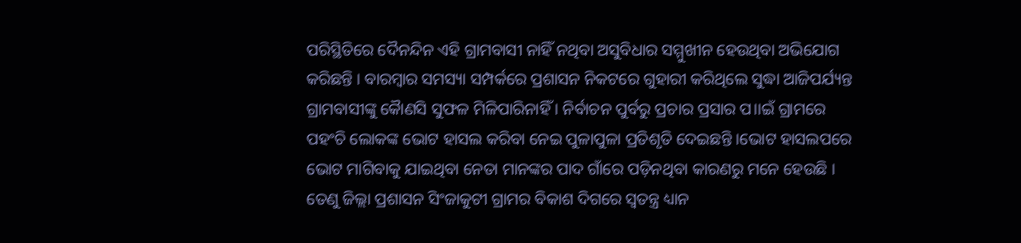ପରିସ୍ଥିତିରେ ଦୈନନ୍ଦିନ ଏହି ଗ୍ରାମବାସୀ ନାହିଁ ନଥିବା ଅସୁବିଧାର ସମ୍ମୁଖୀନ ହେଉଥିବା ଅଭିଯୋଗ କରିଛନ୍ତି । ବାରମ୍ବାର ସମସ୍ୟା ସମ୍ପର୍କରେ ପ୍ରଶାସନ ନିକଟରେ ଗୁହାରୀ କରିଥିଲେ ସୁଦ୍ଧା ଆଜିପର୍ଯ୍ୟନ୍ତ ଗ୍ରାମବାସୀଙ୍କୁ କୈାଣସି ସୁଫଳ ମିଳିପାରିନାହିଁ । ନିର୍ବାଚନ ପୁର୍ବରୁ ପ୍ରଚାର ପ୍ରସାର ପ।।ଇଁ ଗ୍ରାମରେ ପହଂଚି ଲୋକଙ୍କ ଭୋଟ ହାସଲ କରିବା ନେଇ ପୁଳାପୁଳା ପ୍ରତିଶୃତି ଦେଇଛନ୍ତି ।ଭୋଟ ହାସଲପରେ ଭୋଟ ମାଗିବାକୁ ଯାଇଥିବା ନେତା ମାନଙ୍କର ପାଦ ଗାଁରେ ପଡ଼ିନଥିବା କାରଣରୁ ମନେ ହେଉଛି । ତେଣୁ ଜିଲ୍ଲା ପ୍ରଶାସନ ସିଂଜାକୁଟୀ ଗ୍ରାମର ବିକାଶ ଦିଗରେ ସ୍ୱତନ୍ତ୍ର ଧ୍ୟାନ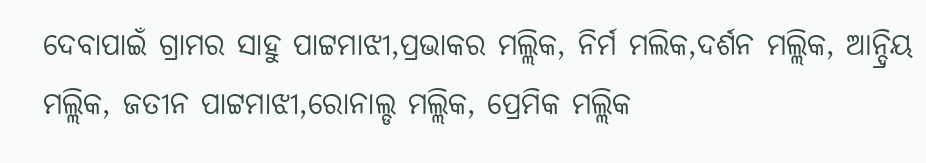ଦେବାପାଇଁ ଗ୍ରାମର ସାହୁ ପାଟ୍ଟମାଝୀ,ପ୍ରଭାକର ମଲ୍ଲିକ, ନିର୍ମ ମଲିକ,ଦର୍ଶନ ମଲ୍ଲିକ, ଆନ୍ଦ୍ରିୟ ମଲ୍ଲିକ, ଜତୀନ ପାଟ୍ଟମାଝୀ,ରୋନାଲ୍ଡ ମଲ୍ଲିକ, ପ୍ରେମିକ ମଲ୍ଲିକ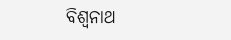ବିଶ୍ୱନାଥ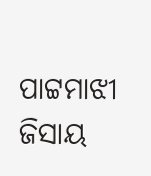ପାଟ୍ଟମାଝୀ ଜିସାୟ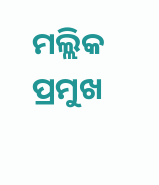ମଲ୍ଲିକ ପ୍ରମୁଖ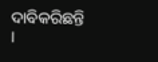ଦାବିକରିଛନ୍ତି ।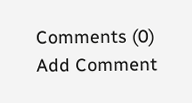Comments (0)
Add Comment